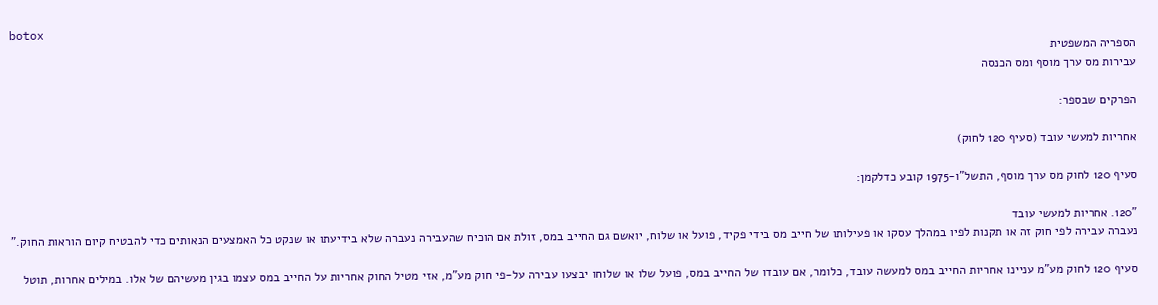botox
הספריה המשפטית
עבירות מס ערך מוסף ומס הכנסה

הפרקים שבספר:

אחריות למעשי עובד (סעיף 120 לחוק)

סעיף 120 לחוק מס ערך מוסף, התשל"ו-1975 קובע כדלקמן:

"120. אחריות למעשי עובד
נעברה עבירה לפי חוק זה או תקנות לפיו במהלך עסקו או פעילותו של חייב מס בידי פקיד, פועל או שלוח, יואשם גם החייב במס, זולת אם הוכיח שהעבירה נעברה שלא בידיעתו או שנקט כל האמצעים הנאותים כדי להבטיח קיום הוראות החוק."

סעיף 120 לחוק מע"מ עניינו אחריות החייב במס למעשה עובד, כלומר, אם עובדו של החייב במס, פועל שלו או שלוחו יבצעו עבירה על-פי חוק מע"מ, אזי מטיל החוק אחריות על החייב במס עצמו בגין מעשיהם של אלו. במילים אחרות, תוטל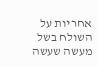אחריות על השולח בשל מעשה שעשה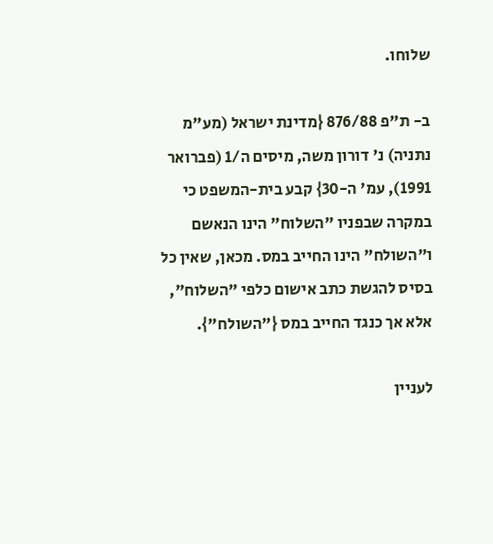שלוחו.

ב- ת"פ 876/88 {מדינת ישראל (מע"מ נתניה) נ' דורון משה, מיסים ה/1 (פברואר 1991), עמ' ה-30} קבע בית-המשפט כי במקרה שבפניו "השלוח" הינו הנאשם ו"השולח" הינו החייב במס. מכאן, שאין כל בסיס להגשת כתב אישום כלפי "השלוח", אלא אך כנגד החייב במס {"השולח"}.

לעניין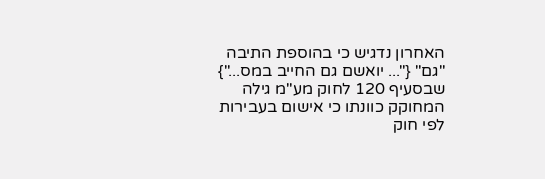האחרון נדגיש כי בהוספת התיבה "גם" {"... יואשם גם החייב במס..."} שבסעיף 120 לחוק מע"מ גילה המחוקק כוונתו כי אישום בעבירות לפי חוק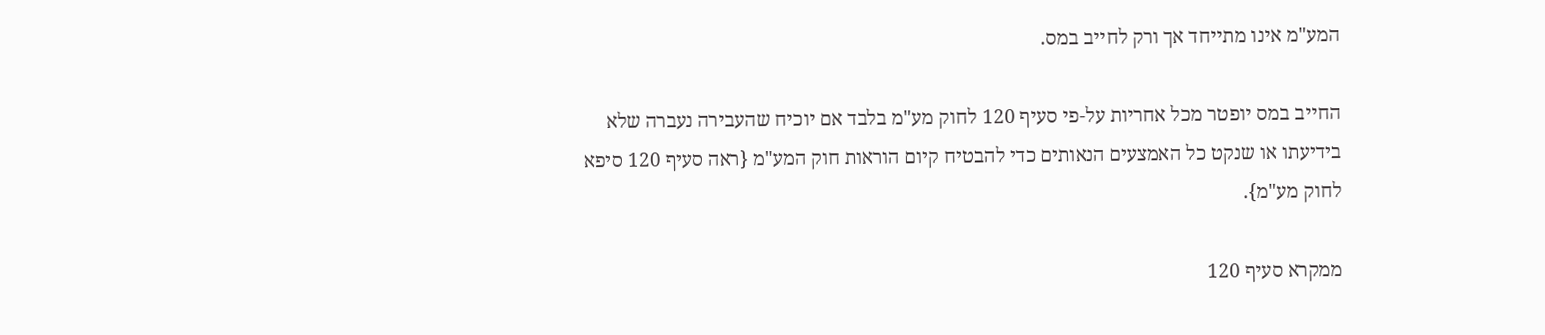המע"מ אינו מתייחד אך ורק לחייב במס.

החייב במס יופטר מכל אחריות על-פי סעיף 120 לחוק מע"מ בלבד אם יוכיח שהעבירה נעברה שלא בידיעתו או שנקט כל האמצעים הנאותים כדי להבטיח קיום הוראות חוק המע"מ {ראה סעיף 120 סיפא לחוק מע"מ}.

ממקרא סעיף 120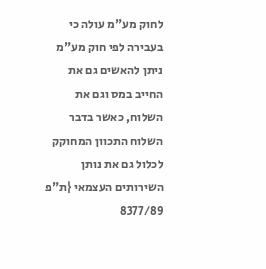לחוק מע"מ עולה כי בעבירה לפי חוק מע"מ ניתן להאשים גם את החייב במס וגם את השלוח, כאשר בדבר השלוח התכוון המחוקק לכלול גם את נותן השירותים העצמאי {ת"פ 8377/89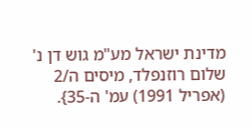מדינת ישראל מע"מ גוש דן נ' שלום רוזנפלד, מיסים ה/2 (אפריל 1991) עמ' ה-35}.